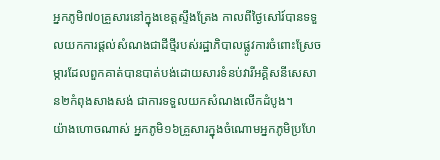អ្នកភូមិ៧០គ្រួសារនៅក្នុងខេត្តស្ទឹងត្រែង កាលពីថ្ងៃសៅរ៍បានទទួលយកការផ្តល់សំណងជាដីថ្មីរបស់រដ្ឋាភិបាលផ្លូវការចំពោះស្រែចម្ការដែលពួកគាត់បានបាត់បង់ដោយសារទំនប់វារីអគ្គិសនីសេសាន២កំពុងសាងសង់ ជាការទទួលយកសំណងលើកដំបូង។
យ៉ាងហោចណាស់ អ្នកភូមិ១៦គ្រួសារក្នុងចំណោមអ្នកភូមិប្រហែ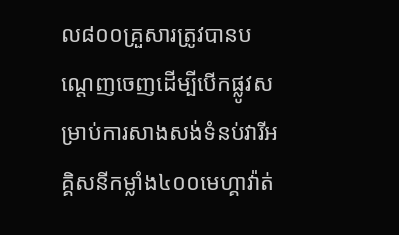ល៨០០គ្រួសារត្រូវបានបណ្តេញចេញដើម្បីបើកផ្លូវសម្រាប់ការសាងសង់ទំនប់វារីអគ្គិសនីកម្លាំង៤០០មេហ្គាវ៉ាត់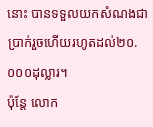នោះ បានទទួលយកសំណងជាប្រាក់រួចហើយរហូតដល់២០.០០០ដុល្លារ។
ប៉ុន្តែ លោក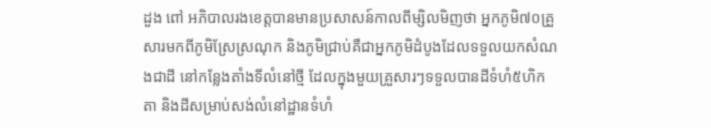ដួង ពៅ អភិបាលរងខេត្តបានមានប្រសាសន៍កាលពីម្សិលមិញថា អ្នកភូមិ៧០គ្រួសារមកពីភូមិស្រែស្រណុក និងភូមិជ្រាប់គឺជាអ្នកភូមិដំបូងដែលទទួលយកសំណងជាដី នៅកន្លែងតាំងទីលំនៅថ្មី ដែលក្នុងមួយគ្រួសារៗទទួលបានដីទំហំ៥ហិកតា និងដីសម្រាប់សង់លំនៅដ្ឋានទំហំ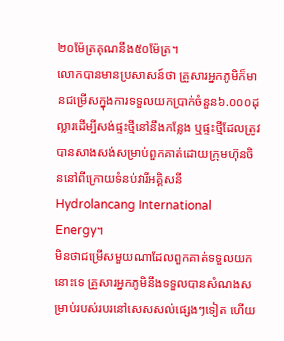២០ម៉ែត្រគុណនឹង៥០ម៉ែត្រ។
លោកបានមានប្រសាសន៍ថា គ្រួសារអ្នកភូមិក៏មានជម្រើសក្នុងការទទួលយកប្រាក់ចំនួន៦.០០០ដុល្លារដើម្បីសង់ផ្ទះថ្មីនៅនឹងកន្លែង ឬផ្ទះថ្មីដែលត្រូវបានសាងសង់សម្រាប់ពួកគាត់ដោយក្រុមហ៊ុនចិននៅពីក្រោយទំនប់វារីអគ្គិសនី Hydrolancang International Energy។
មិនថាជម្រើសមួយណាដែលពួកគាត់ទទួលយកនោះទេ គ្រួសារអ្នកភូមិនឹងទទួលបានសំណងសម្រាប់របស់របរនៅសេសសល់ផ្សេងៗទៀត ហើយ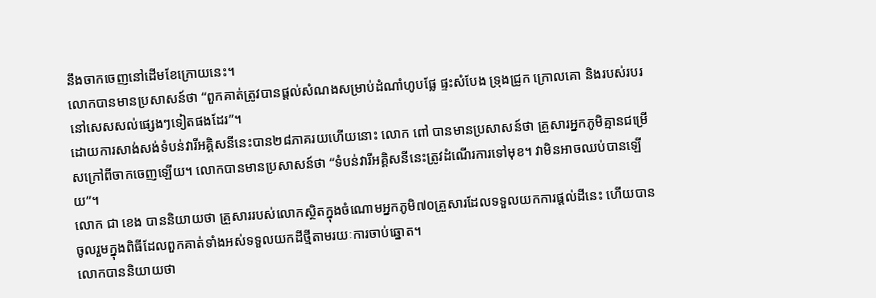នឹងចាកចេញនៅដើមខែក្រោយនេះ។
លោកបានមានប្រសាសន៍ថា “ពួកគាត់ត្រូវបានផ្តល់សំណងសម្រាប់ដំណាំហូបផ្លែ ផ្ទះសំបែង ទ្រុងជ្រូក ក្រោលគោ និងរបស់របរនៅសេសសល់ផ្សេងៗទៀតផងដែរ”។
ដោយការសាង់សង់ទំបន់វារីអគ្គិសនីនេះបាន២៨ភាគរយហើយនោះ លោក ពៅ បានមានប្រសាសន៍ថា គ្រួសារអ្នកភូមិគ្មានជម្រើសក្រៅពីចាកចេញឡើយ។ លោកបានមានប្រសាសន៍ថា “ទំបន់វារីអគ្គិសនីនេះត្រូវដំណើរការទៅមុខ។ វាមិនអាចឈប់បានឡើយ”។
លោក ជា ខេង បាននិយាយថា គ្រួសាររបស់លោកស្ថិតក្នុងចំណោមអ្នកភូមិ៧០គ្រួសារដែលទទួលយកការផ្តល់ដីនេះ ហើយបានចូលរួមក្នុងពិធីដែលពួកគាត់ទាំងអស់ទទួលយកដីថ្មីតាមរយៈការចាប់ឆ្នោត។
លោកបាននិយាយថា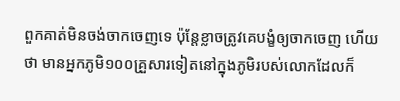ពួកគាត់មិនចង់ចាកចេញទេ ប៉ុន្តែខ្លាចត្រូវគេបង្ខំឲ្យចាកចេញ ហើយថា មានអ្នកភូមិ១០០គ្រួសារទៀតនៅក្នុងភូមិរបស់លោកដែលក៏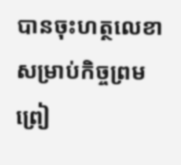បានចុះហត្ថលេខាសម្រាប់កិច្ចព្រមព្រៀ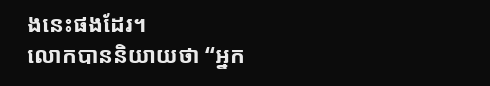ងនេះផងដែរ។
លោកបាននិយាយថា “អ្នក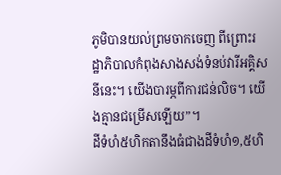ភូមិបានយល់ព្រមចាកចេញ ពីព្រោះរដ្ឋាភិបាលកំពុងសាងសង់ទំនប់វារីអគ្គិសនីនេះ។ យើងបារម្ភពីការជន់លិច។ យើងគ្មានជម្រើសឡើយ”។
ដីទំហំ៥ហិកតានឹងធំជាងដីទំហំ១,៥ហិ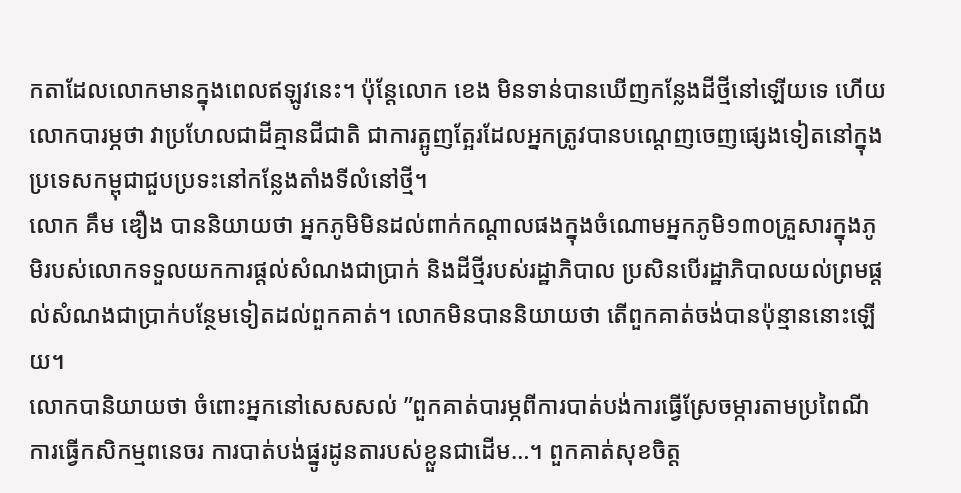កតាដែលលោកមានក្នុងពេលឥឡូវនេះ។ ប៉ុន្តែលោក ខេង មិនទាន់បានឃើញកន្លែងដីថ្មីនៅឡើយទេ ហើយលោកបារម្ភថា វាប្រហែលជាដីគ្មានជីជាតិ ជាការត្អូញត្អែរដែលអ្នកត្រូវបានបណ្តេញចេញផ្សេងទៀតនៅក្នុងប្រទេសកម្ពុជាជួបប្រទះនៅកន្លែងតាំងទីលំនៅថ្មី។
លោក គឹម ឌឿង បាននិយាយថា អ្នកភូមិមិនដល់ពាក់កណ្តាលផងក្នុងចំណោមអ្នកភូមិ១៣០គ្រួសារក្នុងភូមិរបស់លោកទទួលយកការផ្តល់សំណងជាប្រាក់ និងដីថ្មីរបស់រដ្ឋាភិបាល ប្រសិនបើរដ្ឋាភិបាលយល់ព្រមផ្តល់សំណងជាប្រាក់បន្ថែមទៀតដល់ពួកគាត់។ លោកមិនបាននិយាយថា តើពួកគាត់ចង់បានប៉ុន្មាននោះឡើយ។
លោកបានិយាយថា ចំពោះអ្នកនៅសេសសល់ ”ពួកគាត់បារម្ភពីការបាត់បង់ការធ្វើស្រែចម្ការតាមប្រពៃណី ការធ្វើកសិកម្មពនេចរ ការបាត់បង់ផ្នូរដូនតារបស់ខ្លួនជាដើម…។ ពួកគាត់សុខចិត្ត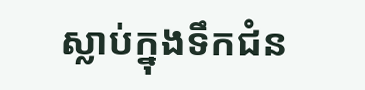ស្លាប់ក្នុងទឹកជំន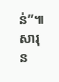ន់”៕ សារុន